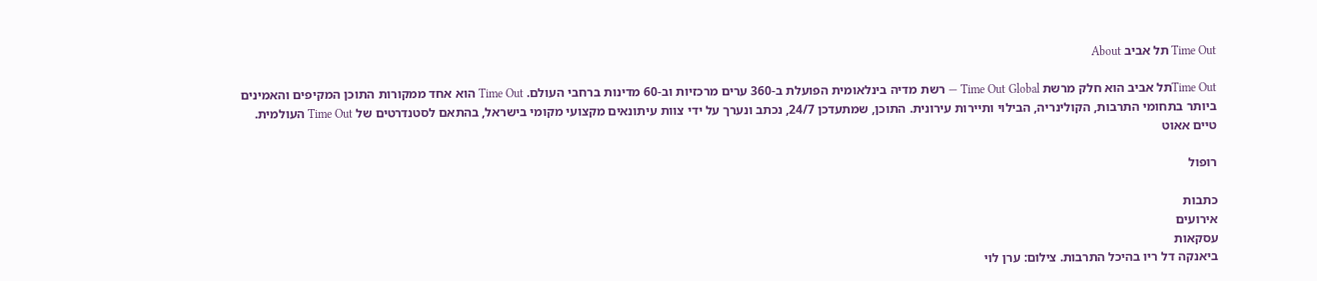Time Out תל אביב About

Time Outתל אביב הוא חלק מרשת Time Out Global — רשת מדיה בינלאומית הפועלת ב-360 ערים מרכזיות וב-60 מדינות ברחבי העולם. Time Out הוא אחד ממקורות התוכן המקיפים והאמינים ביותר בתחומי התרבות, הקולינריה, הבילוי ותיירות עירונית. התוכן, שמתעדכן 24/7, נכתב ונערך על ידי צוות עיתונאים מקצועי מקומי בישראל, בהתאם לסטנדרטים של Time Out העולמית.
טיים אאוט

רופול

כתבות
אירועים
עסקאות
ביאנקה דל ריו בהיכל התרבות. צילום: ערן לוי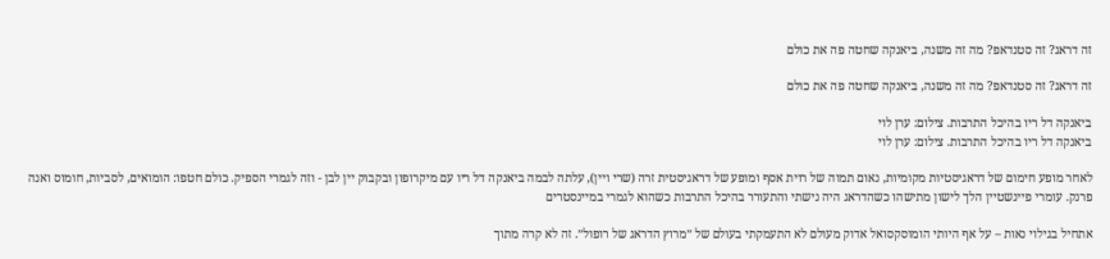זה דראג? זה סטנדאפ? מה זה משנה, ביאנקה שחטה פה את כולם

זה דראג? זה סטנדאפ? מה זה משנה, ביאנקה שחטה פה את כולם

ביאנקה דל ריו בהיכל התרבות. צילום: ערן לוי
ביאנקה דל ריו בהיכל התרבות. צילום: ערן לוי

לאחר מופע חימום של דראגיסטיות מקומיות, נאום תמוה של רוית אסף ומופע של דראגיסטית זרה (שרי ויין), עלתה לבמה ביאנקה דל ריו עם מיקרופון ובקבוק יין לבן - וזה לגמרי הספיק. כולם חטפו: הומואים, לסביות, חומוס ואנה פרנק. עומרי פיינשטיין הלך לישון מתישהו כשהדראג היה נישתי והתעורר בהיכל התרבות כשהוא לגמרי במיינסטרים

אתחיל בגילוי נאות – על אף היותי הומוסקסואל אדוק מעולם לא התעמקתי בעולם של ״מרוץ הדראג של רופול״. זה לא קרה מתוך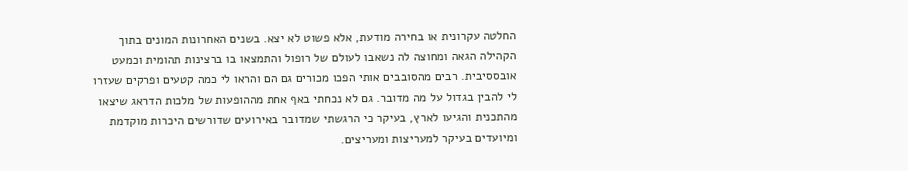החלטה עקרונית או בחירה מודעת, אלא פשוט לא יצא. בשנים האחרונות המונים בתוך הקהילה הגאה ומחוצה לה נשאבו לעולם של רופול והתמצאו בו ברצינות תהומית וכמעט אובססיבית. רבים מהסובבים אותי הפכו מכורים גם הם והראו לי כמה קטעים ופרקים שעזרו לי להבין בגדול על מה מדובר. גם לא נכחתי באף אחת מההופעות של מלכות הדראג שיצאו מהתכנית והגיעו לארץ, בעיקר כי הרגשתי שמדובר באירועים שדורשים היכרות מוקדמת ומיועדים בעיקר למעריצות ומעריצים.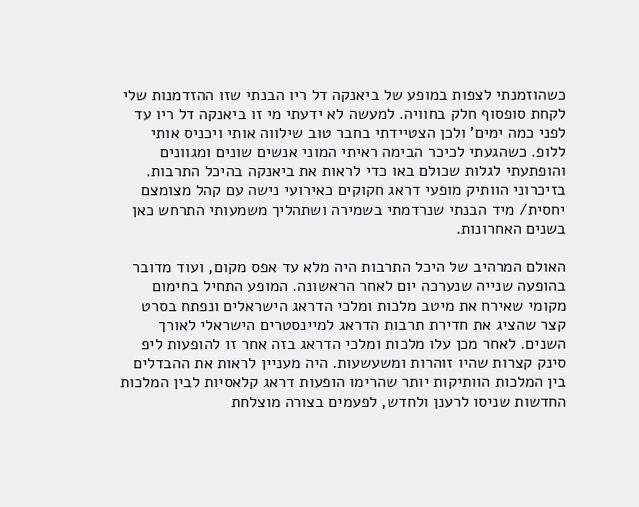כשהוזמנתי לצפות במופע של ביאנקה דל ריו הבנתי שזו ההזדמנות שלי לקחת סופסוף חלק בחוויה. למעשה לא ידעתי מי זו ביאנקה דל ריו עד לפני כמה ימים' ולכן הצטיידתי בחבר טוב שילווה אותי ויכניס אותי ללופ. כשהגעתי לכיכר הבימה ראיתי המוני אנשים שונים ומגוונים והופתעתי לגלות שכולם באו כדי לראות את ביאנקה בהיכל התרבות. בזיכרוני הוותיק מופעי דראג חקוקים כאירועי נישה עם קהל מצומצם יחסית/ מיד הבנתי שנרדמתי בשמירה ושתהליך משמעותי התרחש כאן בשנים האחרונות.

האולם המרהיב של היכל התרבות היה מלא עד אפס מקום, ועוד מדובר בהופעה שנייה שנערכה יום לאחר הראשונה. המופע התחיל בחימום מקומי שאירח את מיטב מלכות ומלכי הדראג הישראלים ונפתח בסרט קצר שהציג את חדירת תרבות הדראג למיינסטרים הישראלי לאורך השנים. לאחר מכן עלו מלכות ומלכי הדראג בזה אחר זו להופעות ליפ סינק קצרות שהיו זוהרות ומשעשעות. היה מעניין לראות את ההבדלים בין המלכות הוותיקות יותר שהרימו הופעות דראג קלאסיות לבין המלכות החדשות שניסו לרענן ולחדש, לפעמים בצורה מוצלחת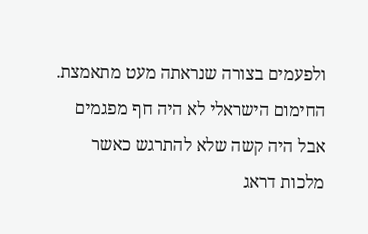ולפעמים בצורה שנראתה מעט מתאמצת. החימום הישראלי לא היה חף מפגמים אבל היה קשה שלא להתרגש כאשר מלכות דראג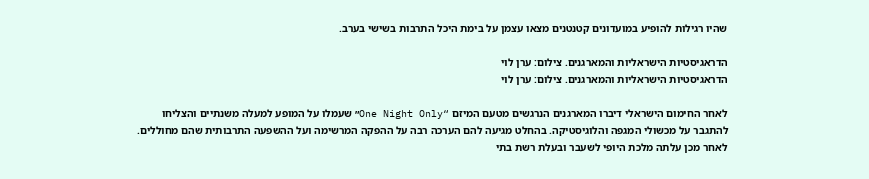שהיו רגילות להופיע במועדונים קטנטנים מצאו עצמן על בימת היכל התרבות בשישי בערב.

הדראגיסטיות הישראליות והמארגנים. צילום: ערן לוי
הדראגיסטיות הישראליות והמארגנים. צילום: ערן לוי

לאחר החימום הישראלי דיברו המארגנים הנרגשים מטעם המיזם “One Night Only״ שעמלו על המופע למעלה משנתיים והצליחו להתגבר על מכשולי המגפה והלוגיסטיקה. בהחלט מגיעה להם הערכה רבה על ההפקה המרשימה ועל ההשפעה התרבותית שהם מחוללים. לאחר מכן עלתה מלכת היופי לשעבר ובעלת רשת בתי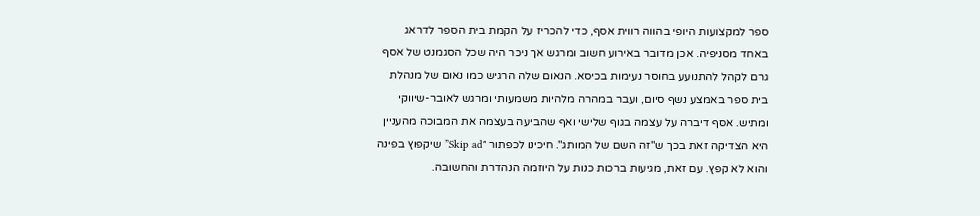ספר למקצועות היופי בהווה רווית אסף, כדי להכריז על הקמת בית הספר לדראג באחד מסניפיה. אכן מדובר באירוע חשוב ומרגש אך ניכר היה שכל הסגמנט של אסף גרם לקהל להתנועע בחוסר נעימות בכיסא. הנאום שלה הרגיש כמו נאום של מנהלת בית ספר באמצע נשף סיום, ועבר במהרה מלהיות משמעותי ומרגש לאובר-שיווקי ומתיש. אסף דיברה על עצמה בגוף שלישי ואף שהביעה בעצמה את המבוכה מהעניין היא הצדיקה זאת בכך ש"זה השם של המותג". חיכינו לכפתור ״Skip ad” שיקפוץ בפינה והוא לא קפץ. עם זאת, מגיעות ברכות כנות על היוזמה הנהדרת והחשובה.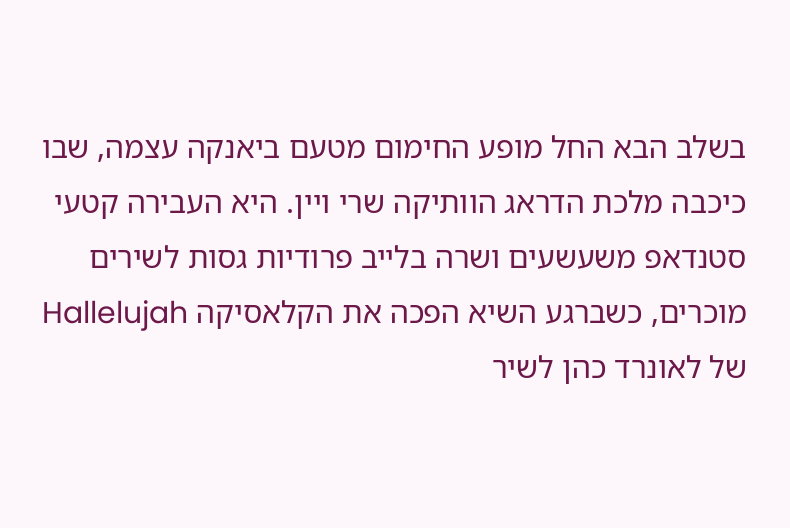בשלב הבא החל מופע החימום מטעם ביאנקה עצמה, שבו כיכבה מלכת הדראג הוותיקה שרי ויין. היא העבירה קטעי סטנדאפ משעשעים ושרה בלייב פרודיות גסות לשירים מוכרים, כשברגע השיא הפכה את הקלאסיקה Hallelujah של לאונרד כהן לשיר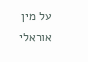על מין אוראלי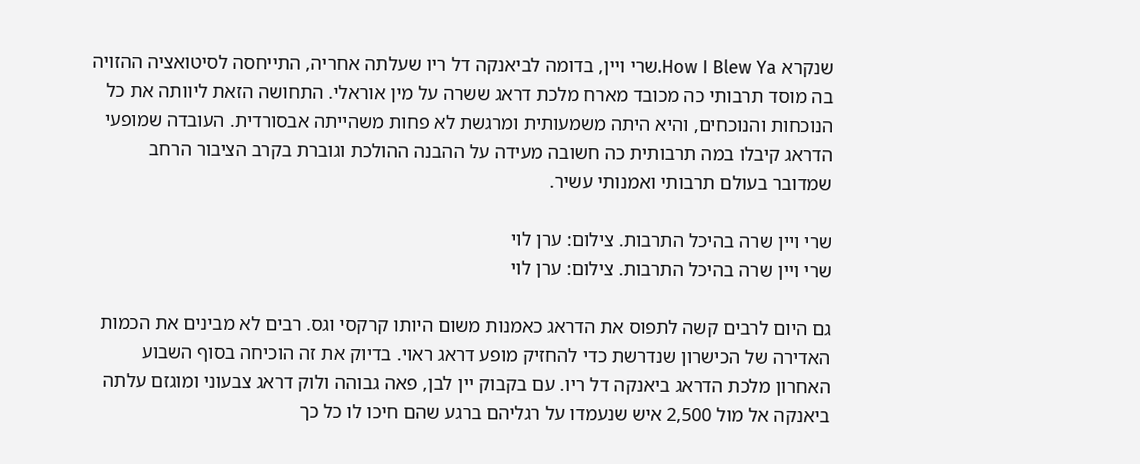שנקרא How I Blew Ya.שרי ויין, בדומה לביאנקה דל ריו שעלתה אחריה, התייחסה לסיטואציה ההזויה בה מוסד תרבותי כה מכובד מארח מלכת דראג ששרה על מין אוראלי. התחושה הזאת ליוותה את כל הנוכחות והנוכחים, והיא היתה משמעותית ומרגשת לא פחות משהייתה אבסורדית. העובדה שמופעי הדראג קיבלו במה תרבותית כה חשובה מעידה על ההבנה ההולכת וגוברת בקרב הציבור הרחב שמדובר בעולם תרבותי ואמנותי עשיר.

שרי ויין שרה בהיכל התרבות. צילום: ערן לוי
שרי ויין שרה בהיכל התרבות. צילום: ערן לוי

גם היום לרבים קשה לתפוס את הדראג כאמנות משום היותו קרקסי וגס. רבים לא מבינים את הכמות האדירה של הכישרון שנדרשת כדי להחזיק מופע דראג ראוי. בדיוק את זה הוכיחה בסוף השבוע האחרון מלכת הדראג ביאנקה דל ריו. עם בקבוק יין לבן, פאה גבוהה ולוק דראג צבעוני ומוגזם עלתה ביאנקה אל מול 2,500 איש שנעמדו על רגליהם ברגע שהם חיכו לו כל כך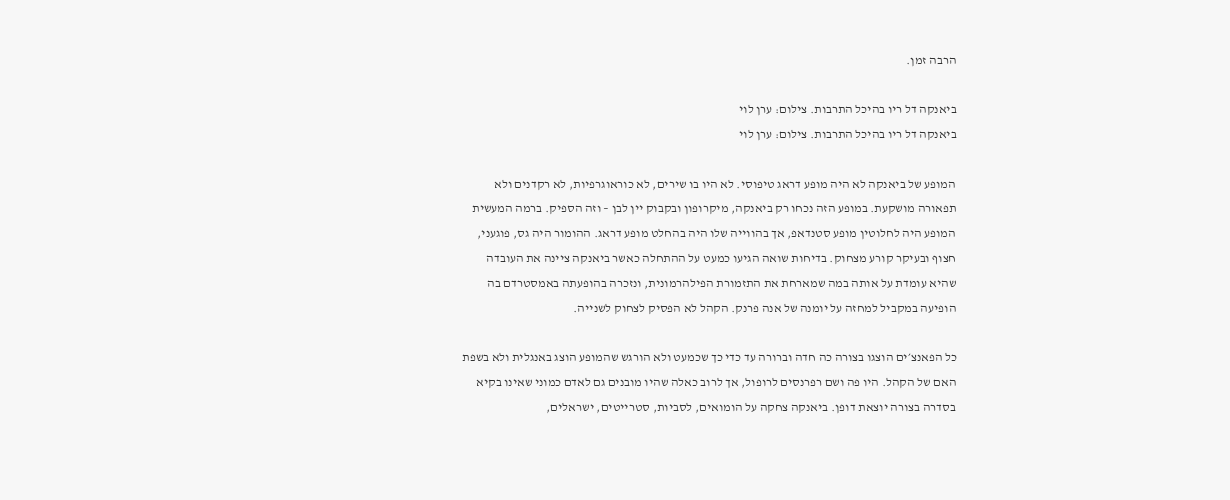הרבה זמן.

ביאנקה דל ריו בהיכל התרבות. צילום: ערן לוי
ביאנקה דל ריו בהיכל התרבות. צילום: ערן לוי

המופע של ביאנקה לא היה מופע דראג טיפוסי. לא היו בו שירים, לא כוראוגרפיות, לא רקדנים ולא תפאורה מושקעת. במופע הזה נכחו רק ביאנקה, מיקרופון ובקבוק יין לבן – וזה הספיק. ברמה המעשית המופע היה לחלוטין מופע סטנדאפ, אך בהווייה שלו היה בהחלט מופע דראג. ההומור היה גס, פוגעני, חצוף ובעיקר קורע מצחוק. בדיחות שואה הגיעו כמעט על ההתחלה כאשר ביאנקה ציינה את העובדה שהיא עומדת על אותה במה שמארחת את התזמורת הפילהרמונית, ונזכרה בהופעתה באמסטרדם בה הופיעה במקביל למחזה על יומנה של אנה פרנק. הקהל לא הפסיק לצחוק לשנייה.

כל הפאנצ׳ים הוצגו בצורה כה חדה וברורה עד כדי כך שכמעט ולא הורגש שהמופע הוצג באנגלית ולא בשפת האם של הקהל. היו פה ושם רפרנסים לרופול, אך לרוב כאלה שהיו מובנים גם לאדם כמוני שאינו בקיא בסדרה בצורה יוצאת דופן. ביאנקה צחקה על הומואים, לסביות, סטרייטים, ישראלים,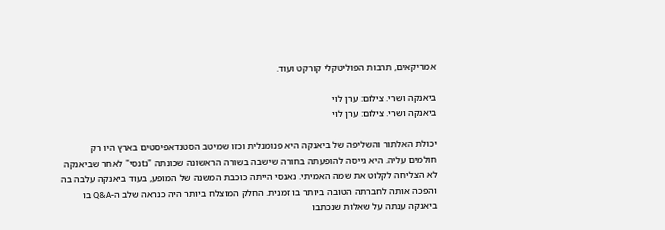אמריקאים, תרבות הפוליטקלי קורקט ועוד.

ביאנקה ושרי. צילום: ערן לוי
ביאנקה ושרי. צילום: ערן לוי

יכולת האלתור והשליפה של ביאנקה היא פנומנלית וכזו שמיטב הסטנדאפיסטים בארץ היו רק חולמים עליה. היא גייסה להופעתה בחורה שישבה בשורה הראשונה שכונתה "נtנסי" לאחר שביאנקה לא הצליחה לקלוט את שמה האמיתי. נאנסי הייתה כוכבת המשנה של המופע, בעוד ביאנקה עלבה בה והפכה אותה לחברתה הטובה ביותר בו זמנית. החלק המוצלח ביותר היה כנראה שלב ה-Q&A בו ביאנקה ענתה על שאלות שנכתבו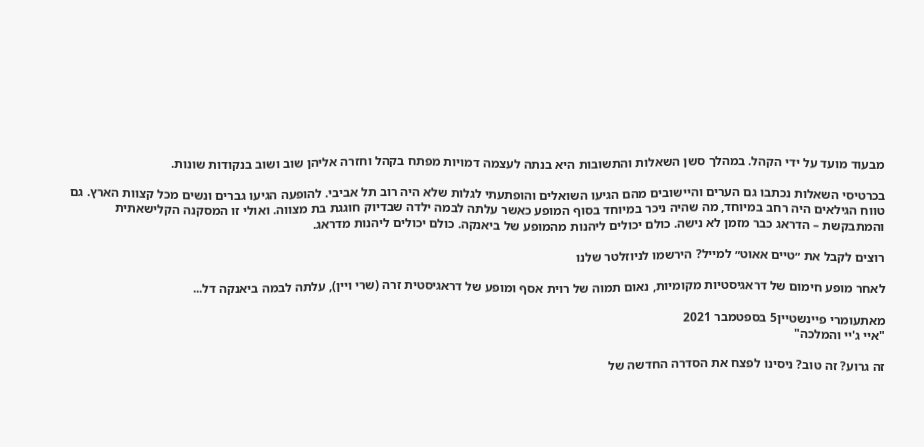מבעוד מועד על ידי הקהל. במהלך סשן השאלות והתשובות היא בנתה לעצמה דמויות מפתח בקהל וחזרה אליהן שוב ושוב בנקודות שונות.

בכרטיסי השאלות נכתבו גם הערים והיישובים מהם הגיעו השואלים והופתעתי לגלות שלא היה רוב תל אביבי. להופעה הגיעו גברים ונשים מכל קצוות הארץ. גם טווח הגילאים היה רחב במיוחד, מה שהיה ניכר במיוחד בסוף המופע כאשר עלתה לבמה ילדה שבדיוק חוגגת בת מצווה. ואולי זו המסקנה הקלישאתית והמתבקשת – הדראג כבר מזמן לא נישה. כולם יכולים ליהנות מהמופע של ביאנקה. כולם יכולים ליהנות מדראג.

רוצים לקבל את ״טיים אאוט״ למייל? הירשמו לניוזלטר שלנו

לאחר מופע חימום של דראגיסטיות מקומיות, נאום תמוה של רוית אסף ומופע של דראגיסטית זרה (שרי ויין), עלתה לבמה ביאנקה דל...

מאתעומרי פיינשטיין5 בספטמבר 2021
"איי ג'יי והמלכה"

זה גרוע? זה טוב? ניסינו לפצח את הסדרה החדשה של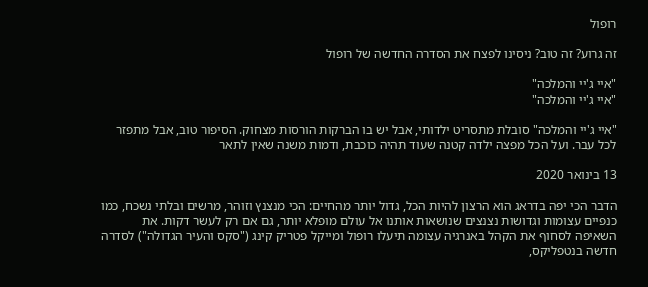רופול

זה גרוע? זה טוב? ניסינו לפצח את הסדרה החדשה של רופול

"איי ג'יי והמלכה"
"איי ג'יי והמלכה"

"איי ג'יי והמלכה" סובלת מתסריט ילדותי, אבל יש בו הברקות הורסות מצחוק. הסיפור טוב, אבל מתפזר לכל עבר. ועל הכל מפצה ילדה קטנה שעוד תהיה כוכבת, ודמות משנה שאין לתאר

13 בינואר 2020

הדבר הכי יפה בדראג הוא הרצון להיות הכל, גדול יותר מהחיים: הכי מנצנץ וזוהר, מרשים ובלתי נשכח, כמו כנפיים עצומות וגדושות נצנצים שנושאות אותנו אל עולם מופלא יותר, גם אם רק לעשר דקות. את השאיפה לסחוף את הקהל באנרגיה עצומה תיעלו רופול ומייקל פטריק קינג ("סקס והעיר הגדולה") לסדרה חדשה בנטפליקס,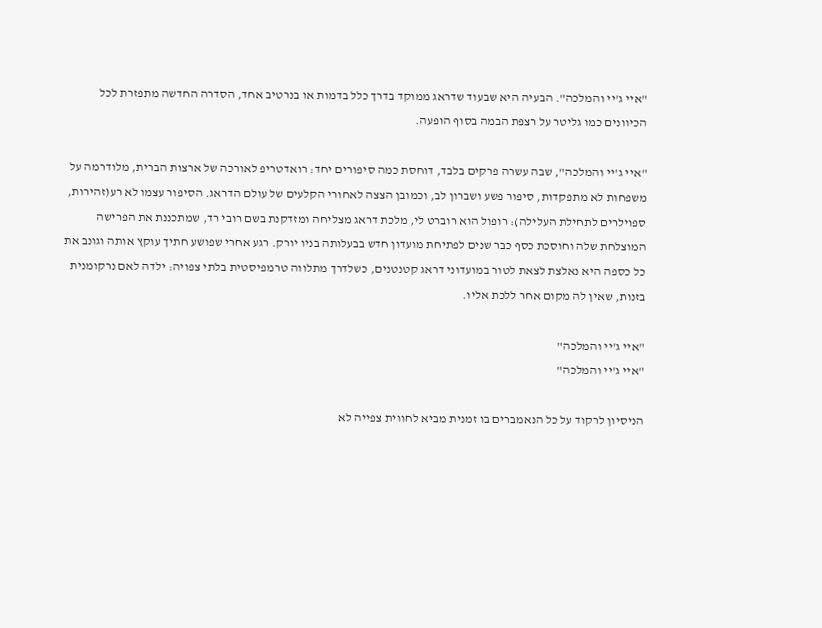"איי ג'יי והמלכה". הבעיה היא שבעוד שדראג ממוקד בדרך כלל בדמות או בנרטיב אחד, הסדרה החדשה מתפזרת לכל הכיוונים כמו גליטר על רצפת הבמה בסוף הופעה.

"איי ג'יי והמלכה", שבה עשרה פרקים בלבד, דוחסת כמה סיפורים יחד: רואדטריפ לאורכה של ארצות הברית, מלודרמה על משפחות לא מתפקדות, סיפור פשע ושברון לב, וכמובן הצצה לאחורי הקלעים של עולם הדראג. הסיפור עצמו לא רע(זהירות, ספוילרים לתחילת העלילה): רופול הוא רוברט לי, מלכת דראג מצליחה ומזדקנת בשם רובי רד, שמתכננת את הפרישה המוצלחת שלה וחוסכת כסף כבר שנים לפתיחת מועדון חדש בבעלותה בניו יורק. רגע אחרי שפושע חתיך עוקץ אותה וגונב את כל כספה היא נאלצת לצאת לטור במועדוני דראג קטנטנים, כשלדרך מתלווה טרמפיסטית בלתי צפויה: ילדה לאם נרקומנית בזנות, שאין לה מקום אחר ללכת אליו.

"איי ג'יי והמלכה"
"איי ג'יי והמלכה"

הניסיון לרקוד על כל הנאמברים בו זמנית מביא לחווית צפייה לא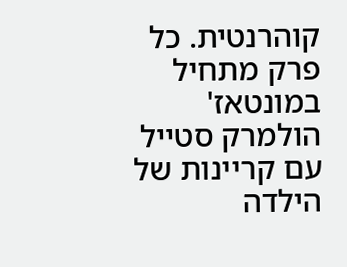קוהרנטית. כל פרק מתחיל במונטאז' הולמרק סטייל עם קריינות של הילדה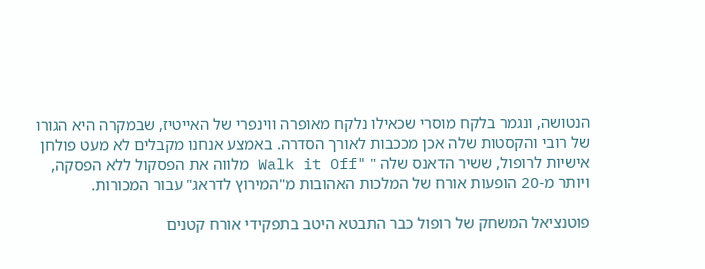הנטושה, ונגמר בלקח מוסרי שכאילו נלקח מאופרה ווינפרי של האייטיז, שבמקרה היא הגורו של רובי והקסטות שלה אכן מככבות לאורך הסדרה. באמצע אנחנו מקבלים לא מעט פולחן אישיות לרופול, ששיר הדאנס שלה " "Walk it Off מלווה את הפסקול ללא הפסקה, ויותר מ-20 הופעות אורח של המלכות האהובות מ"המירוץ לדראג" עבור המכורות.

פוטנציאל המשחק של רופול כבר התבטא היטב בתפקידי אורח קטנים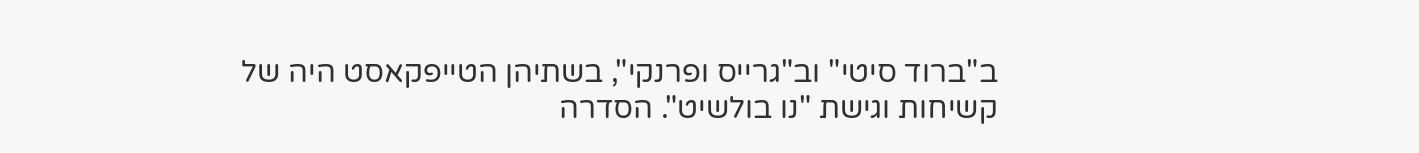ב"ברוד סיטי" וב"גרייס ופרנקי", בשתיהן הטייפקאסט היה של קשיחות וגישת "נו בולשיט". הסדרה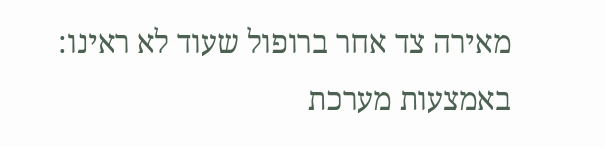מאירה צד אחר ברופול שעוד לא ראינו: באמצעות מערכת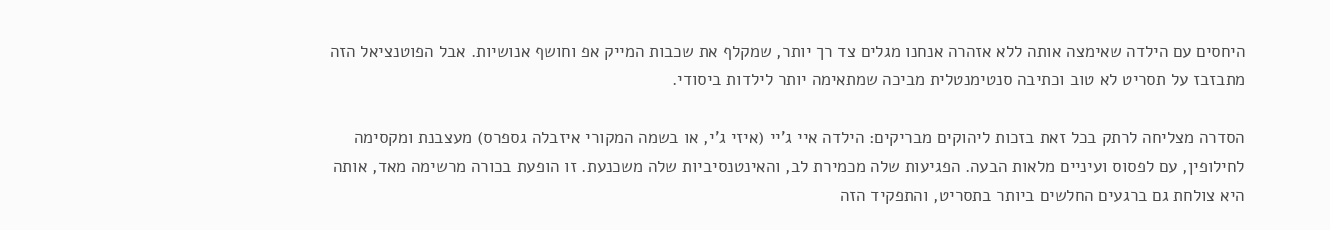היחסים עם הילדה שאימצה אותה ללא אזהרה אנחנו מגלים צד רך יותר, שמקלף את שכבות המייק אפ וחושף אנושיות. אבל הפוטנציאל הזה מתבזבז על תסריט לא טוב וכתיבה סנטימנטלית מביכה שמתאימה יותר לילדות ביסודי.

הסדרה מצליחה לרתק בכל זאת בזכות ליהוקים מבריקים: הילדה איי ג'יי (איזי ג'י, או בשמה המקורי איזבלה גספרס) מעצבנת ומקסימה לחילופין, עם לפסוס ועיניים מלאות הבעה. הפגיעות שלה מכמירת לב, והאינטנסיביות שלה משכנעת. זו הופעת בכורה מרשימה מאד, אותה היא צולחת גם ברגעים החלשים ביותר בתסריט, והתפקיד הזה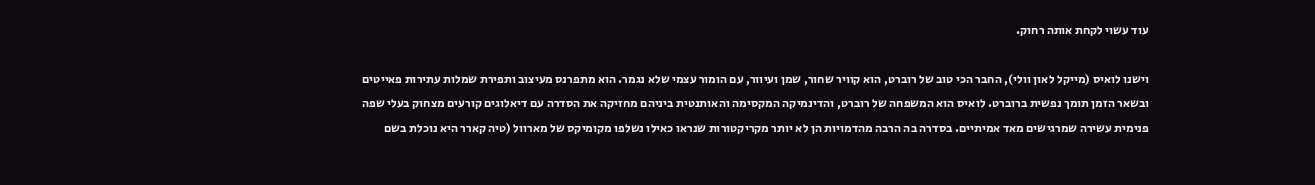עוד עשוי לקחת אותה רחוק.

וישנו לואיס (מייקל לאון וולי), החבר הכי טוב של רוברט, הוא קוויר שחור, שמן ועיוור, עם הומור עצמי שלא נגמר. הוא מתפרנס מעיצוב ותפירת שמלות עתירות פאייטים ובשאר הזמן תומך נפשית ברוברט. לואיס הוא המשפחה של רוברט, והדינמיקה המקסימה והאותנטית ביניהם מחזיקה את הסדרה עם דיאלוגים קורעים מצחוק בעלי שפה פנימית עשירה שמרגישים מאד אמיתיים. בסדרה בה הרבה מהדמויות הן לא יותר מקריקטורות שנראו כאילו נשלפו מקומיקס של מארוול (טיה קארר היא נוכלת בשם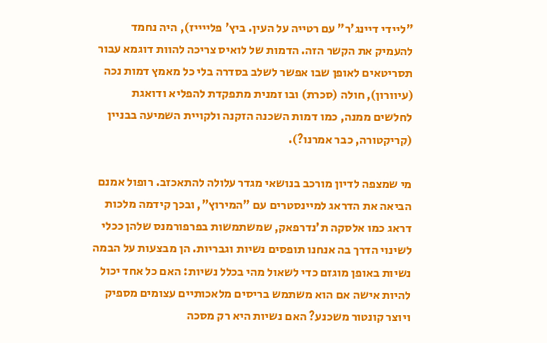"ליידי דיינג'ר" עם רטייה על העין. ביץ' פלייייז), היה נחמד להעמיק את הקשר הזה. הדמות של לואיס צריכה להוות דוגמא עבור תסריטאים לאופן שבו אפשר לשלב בסדרה בלי כל מאמץ דמות נכה (עיוורון), חולה (סכרת) ובו זמנית מתפקדת להפליא ודואגת לחלשים ממנה, כמו דמות השכנה הזקנה ולקויית השמיעה בבניין (קריקטורה, כבר אמרנו?).

מי שמצפה לדיון מורכב בנושאי מגדר עלולה להתאכזב. רופול אמנם הביאה את הדראג למיינסטרים עם "המירוץ", ובכך קידמה מלכות דראג כמו אלסקה ת'נדרפאק, שמשתמשות בפרפורמנס שלהן ככלי לשינוי הדרך בה אנחנו תופסים נשיות וגבריות. הן מבצעות על הבמה נשיות באופן מוגזם כדי לשאול מהי בכלל נשיות: האם כל אחד יכול להיות אישה אם הוא משתמש בריסים מלאכותיים עצומים מספיק ויוצר קונטור משכנע? האם נשיות היא רק מסכה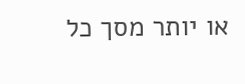או יותר מסך כל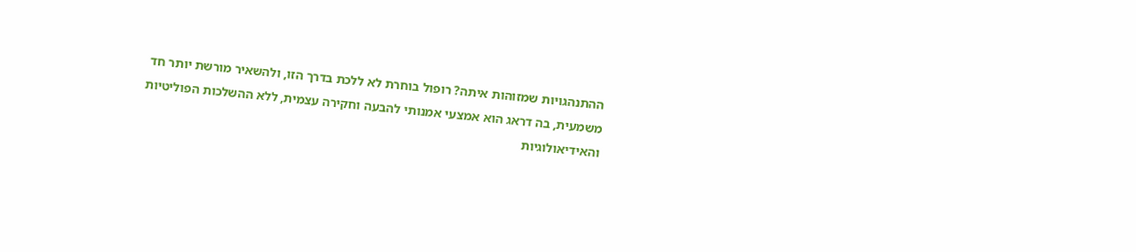ההתנהגויות שמזוהות איתה? רופול בוחרת לא ללכת בדרך הזו, ולהשאיר מורשת יותר חד משמעית, בה דראג הוא אמצעי אמנותי להבעה וחקירה עצמית, ללא ההשלכות הפוליטיות והאידיאולוגיות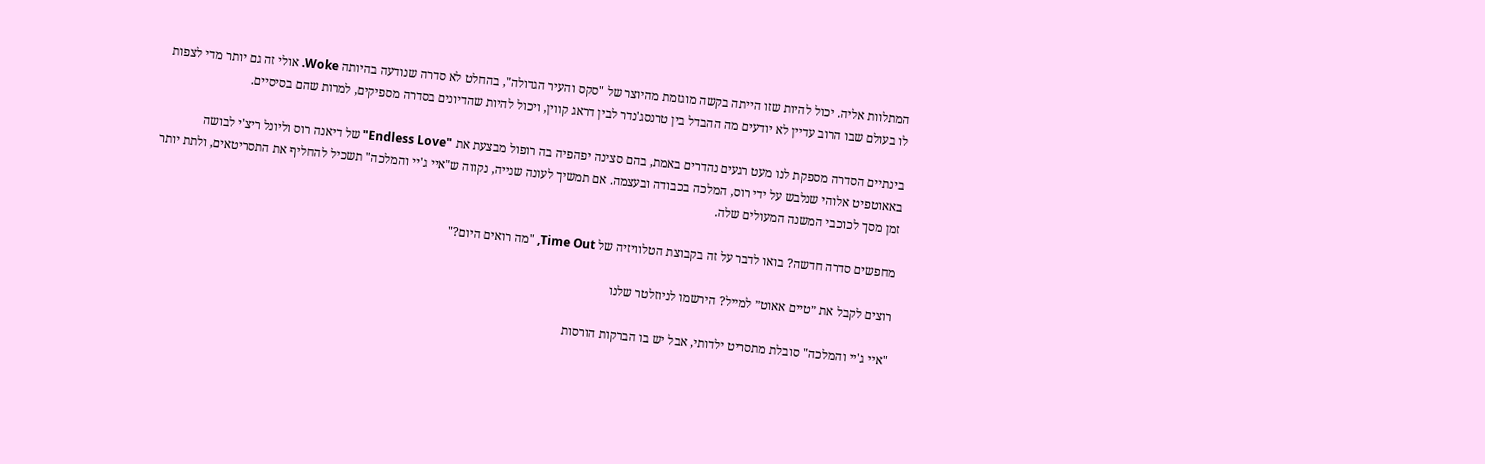המתלוות אליה. יכול להיות שזו הייתה בקשה מוגזמת מהיוצר של "סקס והעיר הגדולה", בהחלט לא סדרה שנודעה בהיותה Woke. אולי זה גם יותר מדי לצפות לו בעולם שבו הרוב עדיין לא יודעים מה ההבדל בין טרנסג'נדר לבין דראג קווין, ויכול להיות שהדיונים בסדרה מספיקים, למרות שהם בסיסיים.

בינתיים הסדרה מספקת לנו מעט רגעים נהדרים באמת, בהם סצינה יפהפיה בה רופול מבצעת את "Endless Love" של דיאנה רוס וליונל ריצ'י לבושה באאוטפיט אלוהי שנלבש על ידי רוס, המלכה בכבודה ובעצמה. אם תמשיך לעונה שנייה, נקווה ש"איי ג'יי והמלכה" תשכיל להחליף את התסריטאים, ולתת יותר זמן מסך לכוכבי המשנה המעולים שלה.

מחפשים סדרה חדשה? בואו לדבר על זה בקבוצת הטלוויזיה של Time Out, "מה רואים היום?"

רוצים לקבל את ״טיים אאוט״ למייל? הירשמו לניוזלטר שלנו

"איי ג'יי והמלכה" סובלת מתסריט ילדותי, אבל יש בו הברקות הורסות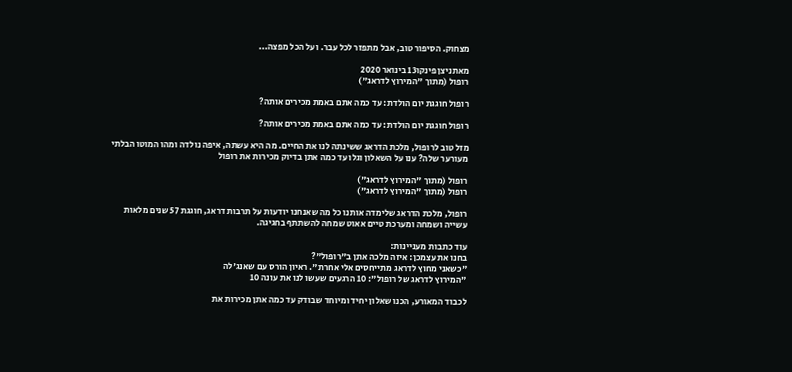מצחוק. הסיפור טוב, אבל מתפזר לכל עבר. ועל הכל מפצה...

מאתניצן פינקו13 בינואר 2020
רופול (מתוך "המירוץ לדראג")

רופול חוגגת יום הולדת: עד כמה אתם באמת מכירים אותה?

רופול חוגגת יום הולדת: עד כמה אתם באמת מכירים אותה?

מזל טוב לרופול, מלכת הדראג ששינתה לנו את החיים. מה היא עשתה, איפה נולדה ומהו המוטו הבלתי מעורער שלה? ענו על השאלון וגלו עד כמה אתן בדיוק מכירות את רופול

רופול (מתוך "המירוץ לדראג")
רופול (מתוך "המירוץ לדראג")

רופול, מלכת הדראג שלימדה אותנו כל מה שאנחנו יודעות על תרבות דראג, חוגגת 57 שנים מלאות עשייה ושמחה ומערכת טיים אאוט שמחה להשתתף בחגיגה.

עוד כתבות מעניינות:
בחנו את עצמכן: איזה מלכה אתן ב"רופול"?
"כשאני מחוץ לדראג מתייחסים אלי אחרת". ראיון הורס עם שאנג'לה
"המירוץ לדראג של רופול": 10 הרגעים שעשו לנו את עונה 10

לכבוד המאורע, הכנו שאלון יחיד ומיוחד שבודק עד כמה אתן מכירות את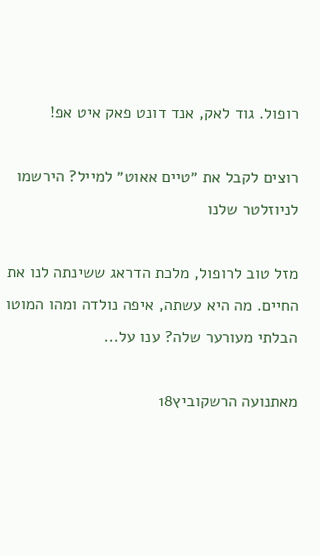רופול. גוד לאק, אנד דונט פאק איט אפ!

רוצים לקבל את ״טיים אאוט״ למייל? הירשמו לניוזלטר שלנו

מזל טוב לרופול, מלכת הדראג ששינתה לנו את החיים. מה היא עשתה, איפה נולדה ומהו המוטו הבלתי מעורער שלה? ענו על...

מאתנועה הרשקוביץ18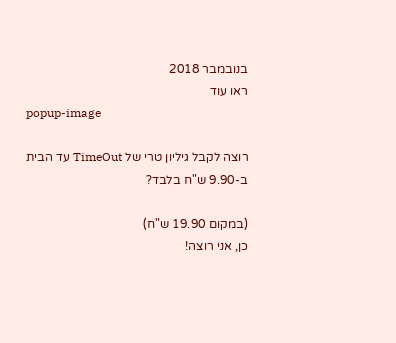בנובמבר 2018
ראו עוד
popup-image

רוצה לקבל גיליון טרי של TimeOut עד הבית ב-9.90 ש"ח בלבד?

(במקום 19.90 ש"ח)
כן, אני רוצה!